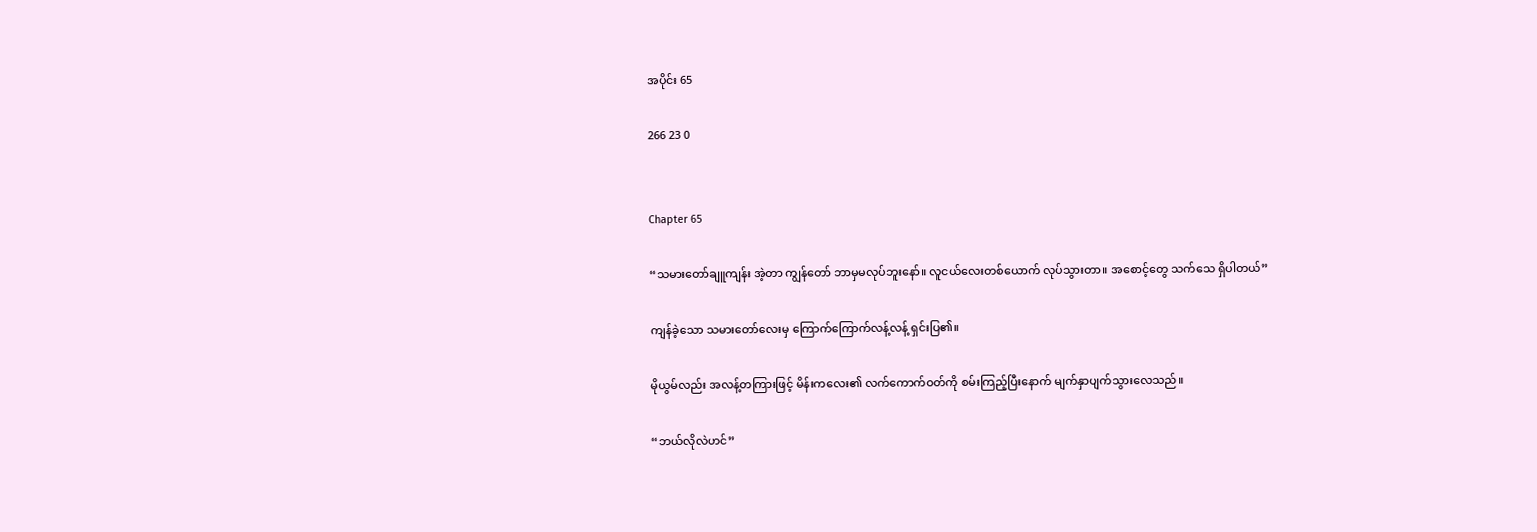အပိုင်း 65

266 23 0


Chapter 65

“သမားတော်ချူကျန်း အဲ့တာ ကျွန်တော် ဘာမှမလုပ်ဘူးနော်။ လူငယ်လေးတစ်ယောက် လုပ်သွားတာ။ အစောင့်တွေ သက်သေ ရှိပါတယ်”

ကျန်ခဲ့သော သမားတော်လေးမှ ကြောက်ကြောက်လန့်လန့် ရှင်းပြ၏။

မိုယွမ်လည်း အလန့်တကြားဖြင့် မိန်းကလေး၏ လက်ကောက်ဝတ်ကို စမ်းကြည့်ပြီးနောက် မျက်နှာပျက်သွားလေသည်။

“ဘယ်လိုလဲဟင်”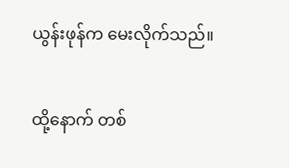ယွန်းဖုန်က မေးလိုက်သည်။

ထို့နောက် တစ်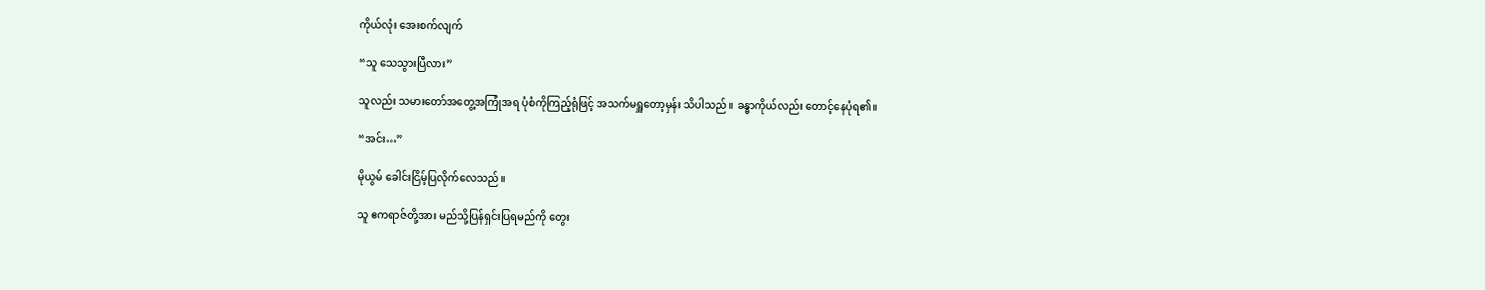ကိုယ်လုံး အေးစက်လျက်

“သူ သေသွားပြီလား”

သူလည်း သမားတော်အတွေ့အကြုံအရ ပုံစံကိုကြည့်ရုံဖြင့် အသက်မရှူတော့မှန်း သိပါသည်။ ခန္ဓာကိုယ်လည်း တောင့်နေပုံရ၏။

“အင်း…”

မိုယွမ် ခေါင်းငြိမ့်ပြလိုက်လေသည်။

သူ ဧကရာဇ်တို့အား မည်သို့ပြန်ရှင်းပြရမည်ကို တွေး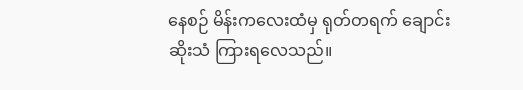နေစဉ် မိန်းကလေးထံမှ ရုတ်တရက် ချောင်းဆိုးသံ ကြားရလေသည်။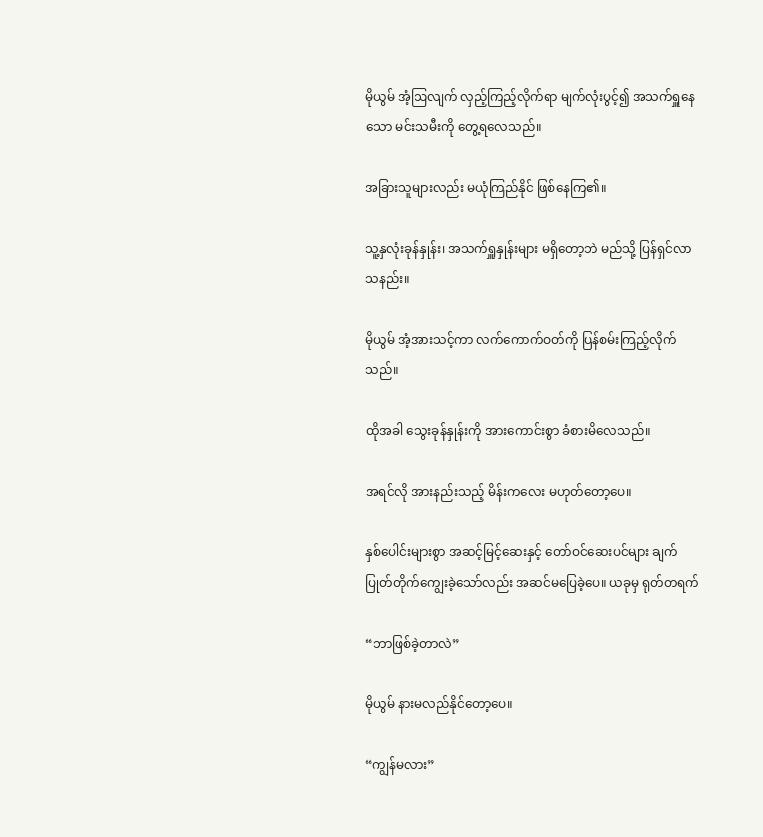မိုယွမ် အံ့ဩလျက် လှည့်ကြည့်လိုက်ရာ မျက်လုံးပွင့်၍ အသက်ရှူနေသော မင်းသမီးကို တွေ့ရလေသည်။

အခြားသူများလည်း မယုံကြည်နိုင် ဖြစ်နေကြ၏။

သူ့နှလုံးခုန်နှုန်း၊ အသက်ရှူနှုန်းများ မရှိတော့ဘဲ မည်သို့ ပြန်ရှင်လာသနည်း။

မိုယွမ် အံ့အားသင့်ကာ လက်ကောက်ဝတ်ကို ပြန်စမ်းကြည့်လိုက်သည်။

ထိုအခါ သွေးခုန်နှုန်းကို အားကောင်းစွာ ခံစားမိလေသည်။

အရင်လို အားနည်းသည့် မိန်းကလေး မဟုတ်တော့ပေ။

နှစ်ပေါင်းများစွာ အဆင့်မြင့်ဆေးနှင့် တော်ဝင်ဆေးပင်များ ချက်ပြုတ်တိုက်ကျွေးခဲ့သော်လည်း အဆင်မပြေခဲ့ပေ။ ယခုမှ ရုတ်တရက်

“ဘာဖြစ်ခဲ့တာလဲ”

မိုယွမ် နားမလည်နိုင်တော့ပေ။

“ကျွန်မလား”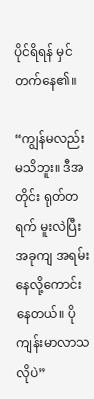ပိုင်ရိရန် မှင်တက်နေ၏။

“ကျွန်မလည်း မသိဘူး။ ဒီအတိုင်း ရုတ်တရက် မူးလဲပြီး အခုကျ အရမ်းနေလို့ကောင်းနေတယ်။ ပိုကျန်းမာလာသလိုပဲ”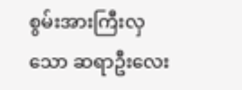စွမ်းအားကြီးလှသော ဆရာဦးလေး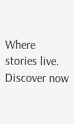Where stories live. Discover now